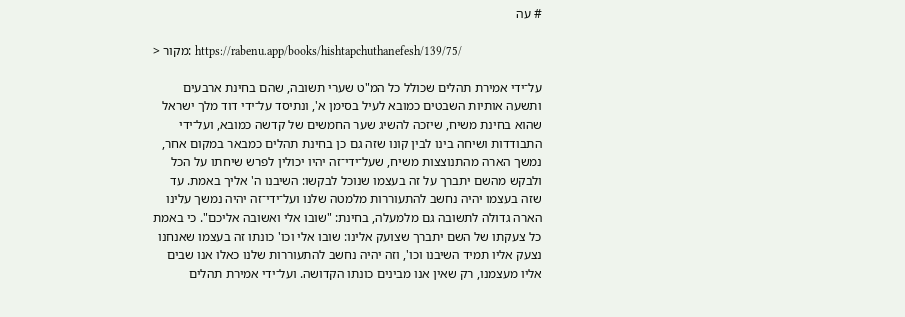# עה

> מקור: https://rabenu.app/books/hishtapchuthanefesh/139/75/

על־ידי אמירת תהלים שכולל כל המ"ט שערי תשובה, שהם בחינת ארבעים ותשעה אותיות השבטים כמובא לעיל בסימן א', ונתיסד על־ידי דוד מלך ישראל שהוא בחינת משיח, שיזכה להשיג שער החמשים של קדשה כמובא, ועל־ידי התבודדות ושיחה בינו לבין קונו שזה גם כן בחינת תהלים כמבאר במקום אחר, נמשך הארה מהתנוצצות משיח, שעל־ידי־זה יהיו יכולין לפרש שיחתו על הכל ולבקש מהשם יתברך על זה בעצמו שנוכל לבקשו: השיבנו ה' אליך באמת. עד שזה בעצמו יהיה נחשב להתעוררות מלמטה שלנו ועל־ידי־זה יהיה נמשך עלינו הארה גדולה לתשובה גם מלמעלה, בחינת: "שובו אלי ואשובה אליכם". כי באמת כל צעקתו של השם יתברך שצועק אלינו: שובו אלי וכו' כונתו זה בעצמו שאנחנו נצעק אליו תמיד השיבנו וכו', וזה יהיה נחשב להתעוררות שלנו כאלו אנו שבים אליו מעצמנו, רק שאין אנו מבינים כונתו הקדושה. ועל־ידי אמירת תהלים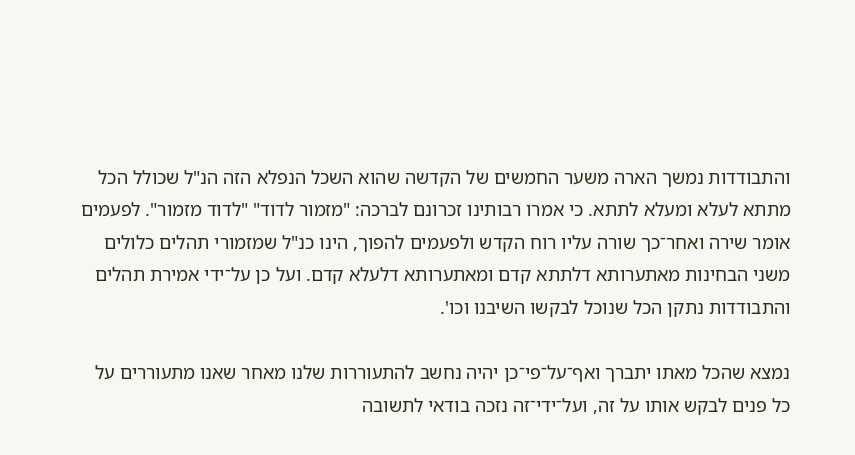והתבודדות נמשך הארה משער החמשים של הקדשה שהוא השכל הנפלא הזה הנ"ל שכולל הכל מתתא לעלא ומעלא לתתא. כי אמרו רבותינו זכרונם לברכה: "מזמור לדוד" "לדוד מזמור". לפעמים אומר שירה ואחר־כך שורה עליו רוח הקדש ולפעמים להפוך, הינו כנ"ל שמזמורי תהלים כלולים משני הבחינות מאתערותא דלתתא קדם ומאתערותא דלעלא קדם. ועל כן על־ידי אמירת תהלים והתבודדות נתקן הכל שנוכל לבקשו השיבנו וכו'.

נמצא שהכל מאתו יתברך ואף־על־פי־כן יהיה נחשב להתעוררות שלנו מאחר שאנו מתעוררים על כל פנים לבקש אותו על זה, ועל־ידי־זה נזכה בודאי לתשובה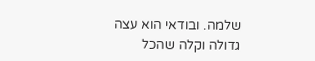שלמה. ובודאי הוא עצה גדולה וקלה שהכל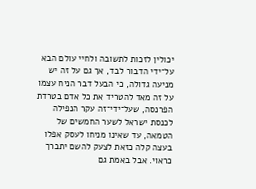יכולין לזכות לתשובה ולחיי עולם הבא על־ידי הדבור לבד, אך גם על זה יש מניעה גדולה, כי הבעל דבר הניח עצמו על זה מאד להטריד את כל אדם בטרדת הפרנסה, שעל־ידי־זה עקר הנפילה לכנסת ישראל לשער החמשים של הטמאה, עד שאינו מניחו לעסק אפלו בעצה קלה כזאת לצעק להשם יתברך כראוי. אבל באמת גם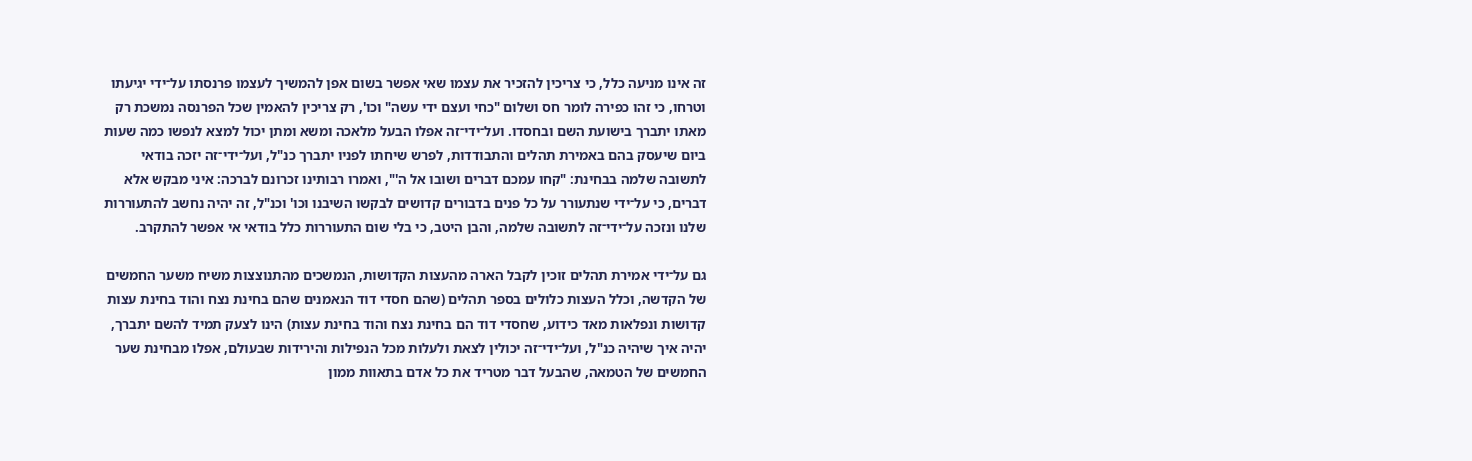זה אינו מניעה כלל, כי צריכין להזכיר את עצמו שאי אפשר בשום אפן להמשיך לעצמו פרנסתו על־ידי יגיעתו וטרחו, כי זהו כפירה לומר חס ושלום "כחי ועצם ידי עשה" וכו', רק צריכין להאמין שכל הפרנסה נמשכת רק מאתו יתברך בישועת השם ובחסדו. ועל־ידי־זה אפלו הבעל מלאכה ומשא ומתן יכול למצא לנפשו כמה שעות ביום שיעסק בהם באמירת תהלים והתבודדות, לפרש שיחתו לפניו יתברך כנ"ל, ועל־ידי־זה יזכה בודאי לתשובה שלמה בבחינת: "קחו עמכם דברים ושובו אל ה'", ואמרו רבותינו זכרונם לברכה: איני מבקש אלא דברים, כי על־ידי שנתעורר על כל פנים בדבורים קדושים לבקשו השיבנו וכו' וכנ"ל, זה יהיה נחשב להתעוררות שלנו ונזכה על־ידי־זה לתשובה שלמה, והבן היטב, כי בלי שום התעוררות כלל בודאי אי אפשר להתקרב.

גם על־ידי אמירת תהלים זוכין לקבל הארה מהעצות הקדושות, הנמשכים מהתנוצצות משיח משער החמשים של הקדשה, וכלל העצות כלולים בספר תהלים (שהם חסדי דוד הנאמנים שהם בחינת נצח והוד בחינת עצות קדושות ונפלאות מאד כידוע, שחסדי דוד הם בחינת נצח והוד בחינת עצות) הינו לצעק תמיד להשם יתברך, יהיה איך שיהיה כנ"ל, ועל־ידי־זה יכולין לצאת ולעלות מכל הנפילות והירידות שבעולם, אפלו מבחינת שער החמשים של הטמאה, שהבעל דבר מטריד את כל אדם בתאוות ממון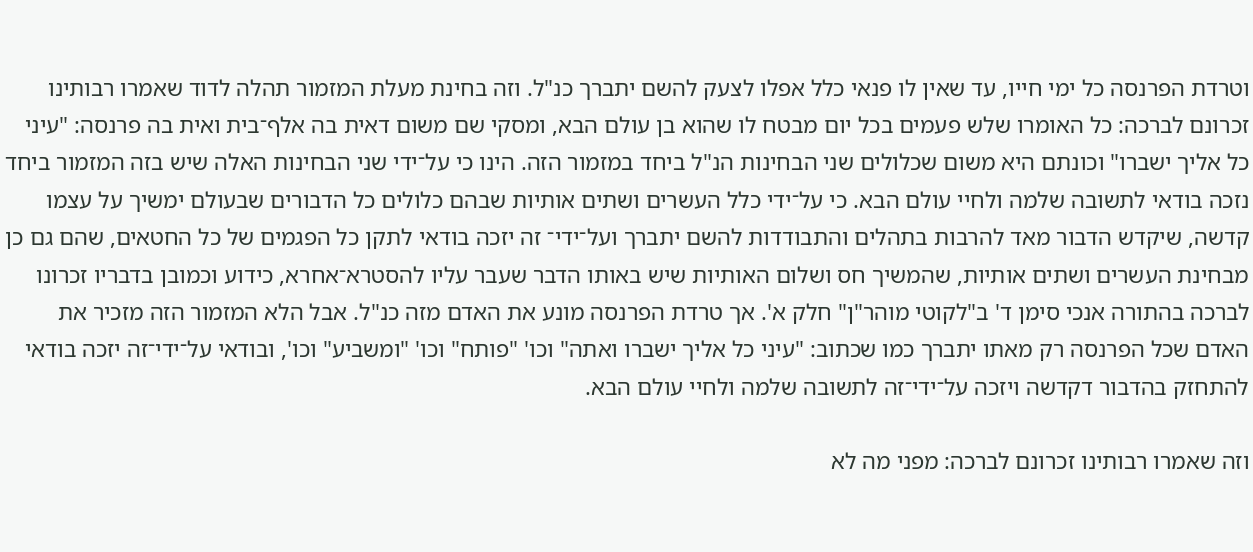וטרדת הפרנסה כל ימי חייו, עד שאין לו פנאי כלל אפלו לצעק להשם יתברך כנ"ל. וזה בחינת מעלת המזמור תהלה לדוד שאמרו רבותינו זכרונם לברכה: כל האומרו שלש פעמים בכל יום מבטח לו שהוא בן עולם הבא, ומסקי שם משום דאית בה אלף־בית ואית בה פרנסה: "עיני כל אליך ישברו" וכונתם היא משום שכלולים שני הבחינות הנ"ל ביחד במזמור הזה. הינו כי על־ידי שני הבחינות האלה שיש בזה המזמור ביחד נזכה בודאי לתשובה שלמה ולחיי עולם הבא. כי על־ידי כלל העשרים ושתים אותיות שבהם כלולים כל הדבורים שבעולם ימשיך על עצמו קדשה, שיקדש הדבור מאד להרבות בתהלים והתבודדות להשם יתברך ועל־ידי־ זה יזכה בודאי לתקן כל הפגמים של כל החטאים, שהם גם כן מבחינת העשרים ושתים אותיות, שהמשיך חס ושלום האותיות שיש באותו הדבר שעבר עליו להסטרא־אחרא, כידוע וכמובן בדבריו זכרונו לברכה בהתורה אנכי סימן ד' ב"לקוטי מוהר"ן" חלק א'. אך טרדת הפרנסה מונע את האדם מזה כנ"ל. אבל הלא המזמור הזה מזכיר את האדם שכל הפרנסה רק מאתו יתברך כמו שכתוב: "עיני כל אליך ישברו ואתה" וכו' "פותח" וכו' "ומשביע" וכו', ובודאי על־ידי־זה יזכה בודאי להתחזק בהדבור דקדשה ויזכה על־ידי־זה לתשובה שלמה ולחיי עולם הבא.

וזה שאמרו רבותינו זכרונם לברכה: מפני מה לא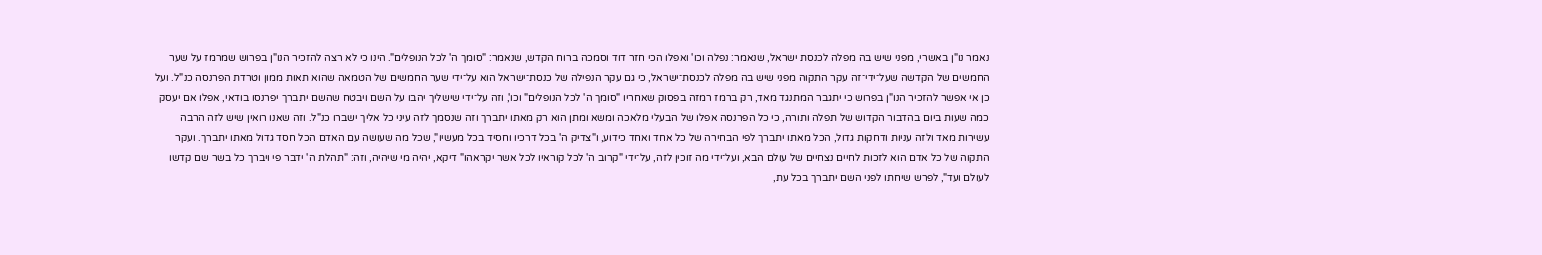נאמר נו"ן באשרי, מפני שיש בה מפלה לכנסת ישראל, שנאמר: נפלה וכו' ואפלו הכי חזר דוד וסמכה ברוח הקדש, שנאמר: "סומך ה' לכל הנופלים". הינו כי לא רצה להזכיר הנו"ן בפרוש שמרמז על שער החמשים של הקדשה שעל־ידי־זה עקר התקוה מפני שיש בה מפלה לכנסת־ישראל, כי גם עקר הנפילה של כנסת־ישראל הוא על־ידי שער החמשים של הטמאה שהוא תאות ממון וטרדת הפרנסה כנ"ל. ועל כן אי אפשר להזכיר הנו"ן בפרוש כי יתגבר המתנגד מאד, רק ברמז רמזה בפסוק שאחריו "סומך ה' לכל הנופלים" וכו', וזה על־ידי שישליך יהבו על השם ויבטח שהשם יתברך יפרנסו בודאי, אפלו אם יעסק כמה שעות ביום בהדבור הקדוש של תפלה ותורה, כי כל הפרנסה אפלו של הבעלי מלאכה ומשא ומתן הוא רק מאתו יתברך וזה שנסמך לזה עיני כל אליך ישברו כנ"ל. וזה שאנו רואין שיש לזה הרבה עשירות מאד ולזה עניות ודחקות גדול, הכל מאתו יתברך לפי הבחירה של כל אחד ואחד כידוע, ו"צדיק ה' בכל דרכיו וחסיד בכל מעשיו", שכל מה שעושה עם האדם הכל חסד גדול מאתו יתברך. ועקר התקוה של כל אדם הוא לזכות לחיים נצחיים של עולם הבא, ועל־ידי מה זוכין לזה, על־ידי "קרוב ה' לכל קוראיו לכל אשר יקראהו" דיקא, יהיה מי שיהיה, וזה: "תהלת ה' ידבר פי ויברך כל בשר שם קדשו לעולם ועד", לפרש שיחתו לפני השם יתברך בכל עת,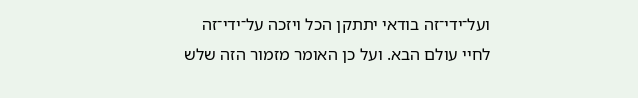ועל־ידי־זה בודאי יתתקן הכל ויזכה על־ידי־זה לחיי עולם הבא. ועל כן האומר מזמור הזה שלש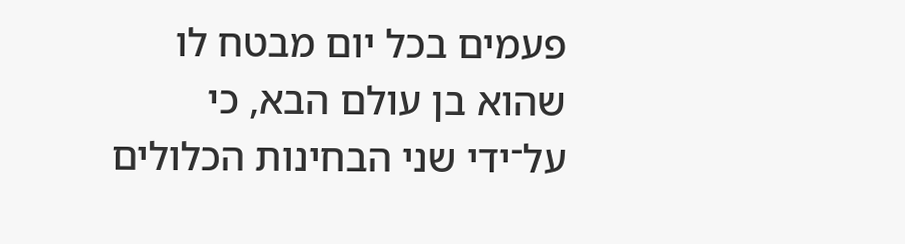פעמים בכל יום מבטח לו שהוא בן עולם הבא, כי על־ידי שני הבחינות הכלולים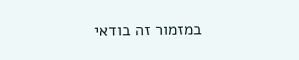במזמור זה בודאי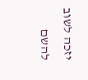יזכה לשוב להשם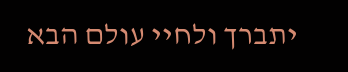יתברך ולחיי עולם הבא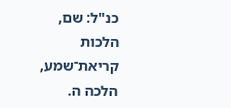כנ"ל: שם, הלכות קריאת־שמע, הלכה ה.